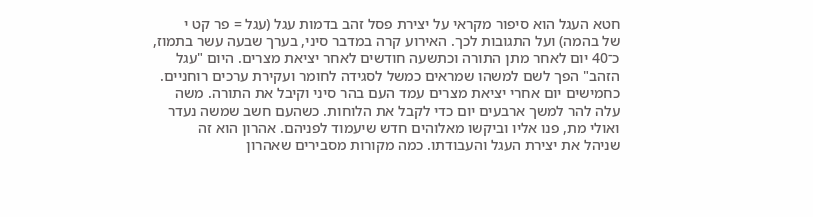חטא העגל הוא סיפור מקראי על יצירת פסל זהב בדמות עגל (עגל = פר קט י
של בהמה) ועל התגובות לכך. האירוע קרה במדבר סיני, בערך שבעה עשר בתמוז,
כ־40 יום לאחר מתן התורה וכתשעה חודשים לאחר יציאת מצרים. היום "עגל
הזהב" הפך לשם למשהו שמראים כמשל לסגידה לחומר ועקירת ערכים רוחניים.
כחמישים יום אחרי יציאת מצרים עמד העם בהר סיני וקיבל את התורה. משה
עלה להר למשך ארבעים יום כדי לקבל את הלוחות. כשהעם חשב שמשה נעדר
ואולי מת, פנו אליו וביקשו מאלוהים חדש שיעמוד לפניהם. אהרון הוא זה
שניהל את יצירת העגל והעבודתו. כמה מקורות מסבירים שאהרון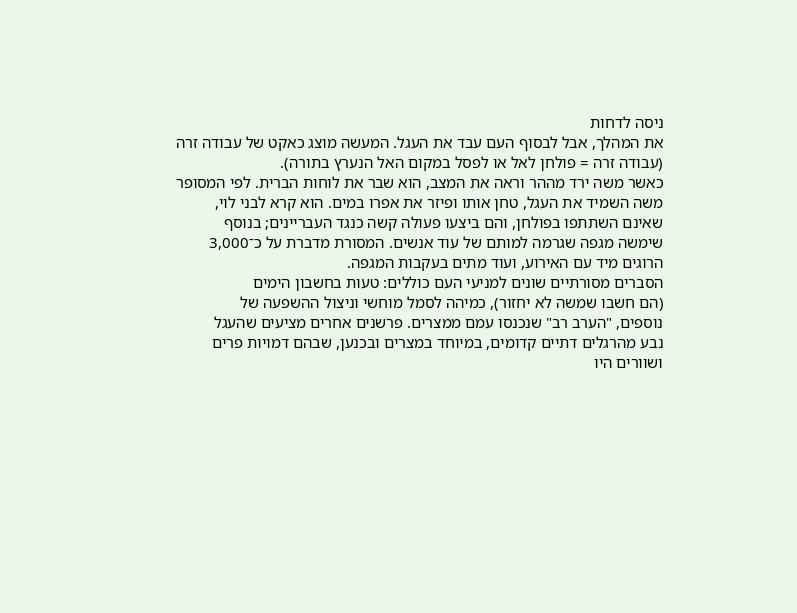ניסה לדחות
את המהלך, אבל לבסוף העם עבד את העגל. המעשה מוצג כאקט של עבודה זרה
(עבודה זרה = פולחן לאל או לפסל במקום האל הנערץ בתורה).
כאשר משה ירד מההר וראה את המצב, הוא שבר את לוחות הברית. לפי המסופר
משה השמיד את העגל, טחן אותו ופיזר את אפרו במים. הוא קרא לבני לוי,
שאינם השתתפו בפולחן, והם ביצעו פעולה קשה כנגד העבריינים; בנוסף
שימשה מגפה שגרמה למותם של עוד אנשים. המסורת מדברת על כ־3,000
הרוגים מיד עם האירוע, ועוד מתים בעקבות המגפה.
הסברים מסורתיים שונים למניעי העם כוללים: טעות בחשבון הימים
(הם חשבו שמשה לא יחזור), כמיהה לסמל מוחשי וניצול ההשפעה של
נוספים, "הערב רב" שנכנסו עמם ממצרים. פרשנים אחרים מציעים שהעגל
נבע מהרגלים דתיים קדומים, במיוחד במצרים ובכנען, שבהם דמויות פרים
ושוורים היו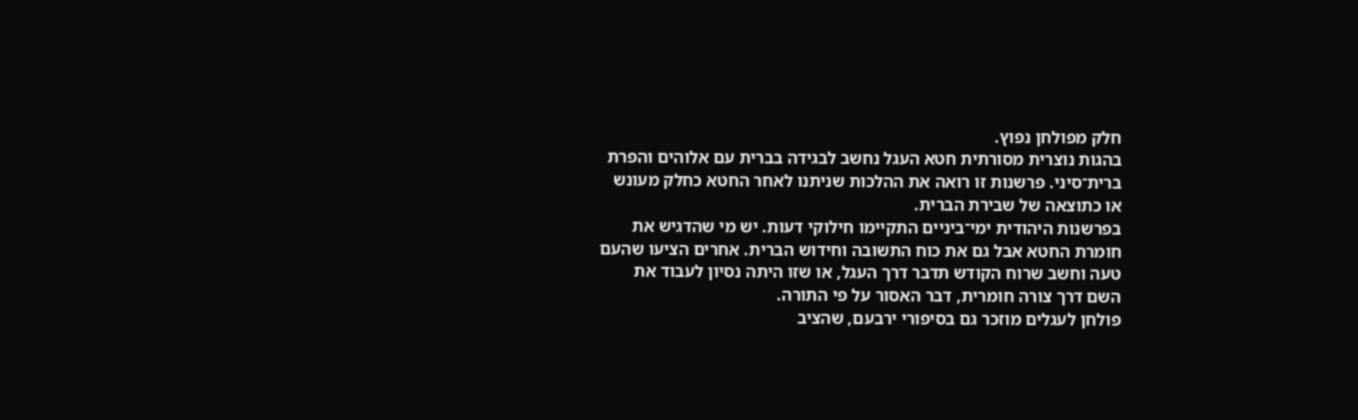חלק מפולחן נפוץ.
בהגות נוצרית מסורתית חטא העגל נחשב לבגידה בברית עם אלוהים והפרת
ברית־סיני. פרשנות זו רואה את ההלכות שניתנו לאחר החטא כחלק מעונש
או כתוצאה של שבירת הברית.
בפרשנות היהודית ימי־ביניים התקיימו חילוקי דעות. יש מי שהדגיש את
חומרת החטא אבל גם את כוח התשובה וחידוש הברית. אחרים הציעו שהעם
טעה וחשב שרוח הקודש תדבר דרך העגל, או שזו היתה נסיון לעבוד את
השם דרך צורה חומרית, דבר האסור על פי התורה.
פולחן לעגלים מוזכר גם בסיפורי ירבעם, שהציב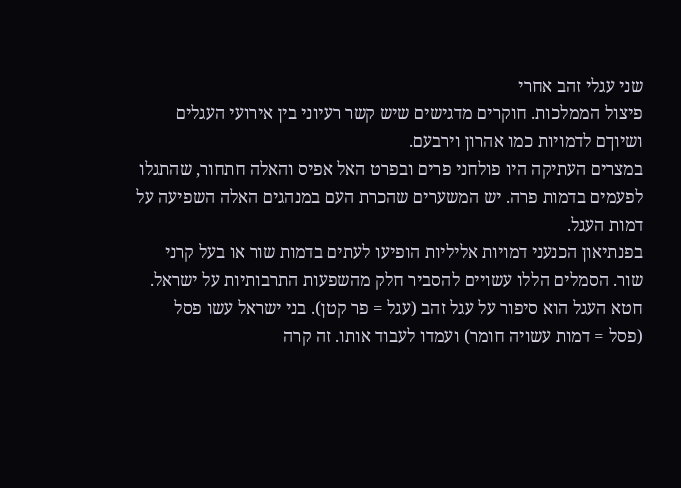שני עגלי זהב אחרי
פיצול הממלכות. חוקרים מדגישים שיש קשר רעיוני בין אירועי העגלים
ושיוךם לדמויות כמו אהרון וירבעם.
במצרים העתיקה היו פולחני פרים ובפרט האל אפיס והאלה חתחור, שהתגלו
לפעמים בדמות פרה. יש המשערים שהכרת העם במנהגים האלה השפיעה על
דמות העגל.
בפנתיאון הכנעני דמויות אליליות הופיעו לעתים בדמות שור או בעל קרני
שור. הסמלים הללו עשויים להסביר חלק מהשפעות התרבותיות על ישראל.
חטא העגל הוא סיפור על עגל זהב (עגל = פר קטן). בני ישראל עשו פסל
(פסל = דמות עשויה חומר) ועמדו לעבוד אותו. זה קרה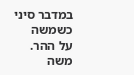במדבר סיני כשמשה
על ההר.
משה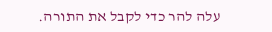עלה להר כדי לקבל את התורה.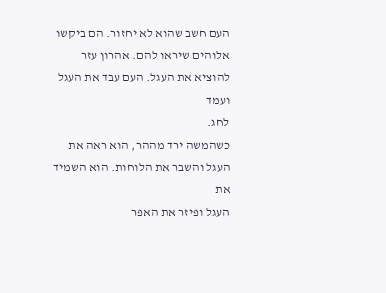העם חשב שהוא לא יחזור. הם ביקשו
אלוהים שיראו להם. אהרון עזר להוציא את העגל. העם עבד את העגל ועמד
לחג.
כשהמשה ירד מההר, הוא ראה את העגל והשבר את הלוחות. הוא השמיד את
העגל ופיזר את האפר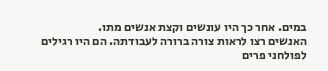במים. אחר כך היו עונשים וקצת אנשים מתו.
האנשים רצו לראות צורה ברורה לעבודתה. הם היו רגילים לפולחני פרים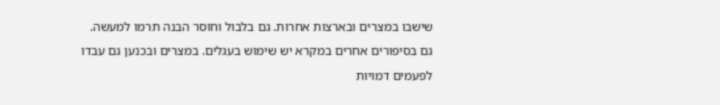שישבו במצרים ובארצות אחרות. גם בלבול וחוסר הבנה תרמו למעשה.
גם בסיפורים אחרים במקרא יש שימוש בעגלים. במצרים ובכנען גם עבדו
לפעמים דמויות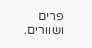פרים ושוורים.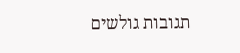תגובות גולשים